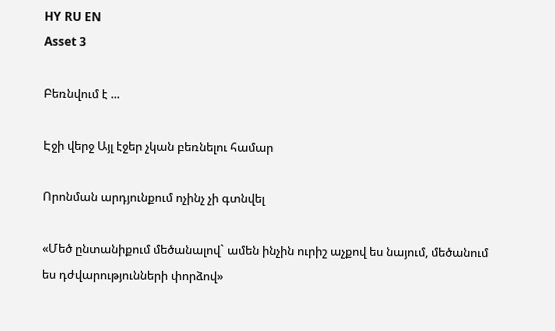HY RU EN
Asset 3

Բեռնվում է ...

Էջի վերջ Այլ էջեր չկան բեռնելու համար

Որոնման արդյունքում ոչինչ չի գտնվել

«Մեծ ընտանիքում մեծանալով` ամեն ինչին ուրիշ աչքով ես նայում, մեծանում ես դժվարությունների փորձով»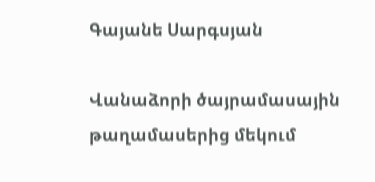Գայանե Սարգսյան

Վանաձորի ծայրամասային թաղամասերից մեկում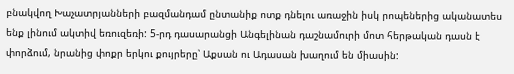բնակվող Խաչատրյանների բազմանդամ ընտանիք ոտք դնելու առաջին իսկ րոպեներից ականատես ենք լինում ակտիվ եռուզեռի: 5-րդ դասարանցի Անգելինան դաշնամուրի մոտ հերթական դասն է փորձում, նրանից փոքր երկու քույրերը՝ Աքսան ու Ադասան խաղում են միասին: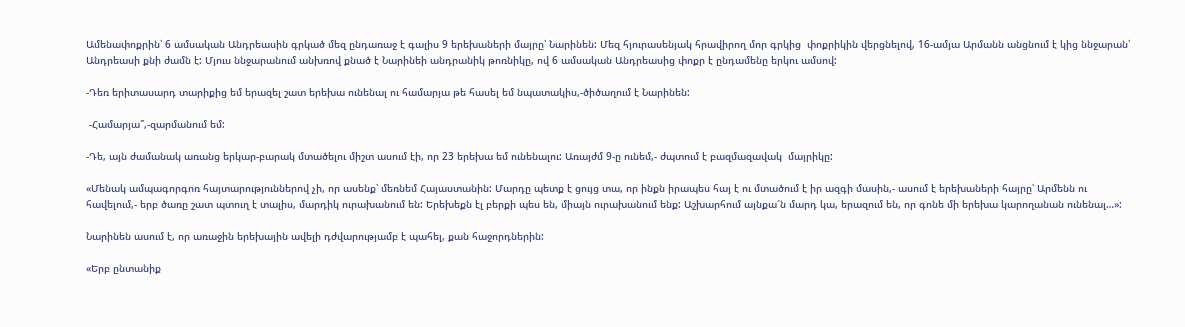Ամենափոքրին՝ 6 ամսական Անդրեասին գրկած մեզ ընդառաջ է գալիս 9 երեխաների մայրը՝ Նարինեն: Մեզ հյուրասենյակ հրավիրող մոր գրկից  փոքրիկին վերցնելով, 16-ամյա Արմանն անցնում է կից ննջարան՝ Անդրեասի քնի ժամն է: Մյուս ննջարանում անխռով քնած է Նարինեի անդրանիկ թոռնիկը, ով 6 ամսական Անդրեասից փոքր է ընդամենը երկու ամսով:

-Դեռ երիտասարդ տարիքից եմ երազել շատ երեխա ունենալ ու համարյա թե հասել եմ նպատակիս,-ծիծաղում է Նարինեն:

 -Համարյա՞,-զարմանում եմ:

-Դե, այն ժամանակ առանց երկար-բարակ մտածելու միշտ ասում էի, որ 23 երեխա եմ ունենալու: Առայժմ 9-ը ունեմ,- ժպտում է բազմազավակ  մայրիկը:

«Մենակ ամպագորգոռ հայտարություններով չի, որ ասենք՝ մեռնեմ Հայաստանին: Մարդը պետք է ցույց տա, որ ինքն իրապես հայ է ու մտածում է իր ազգի մասին,- ասում է երեխաների հայրը՝ Արմենն ու հավելում,- երբ ծառը շատ պտուղ է տալիս, մարդիկ ուրախանում են: Երեխեքն էլ բերքի պես են, միայն ուրախանում ենք: Աշխարհում այնքա՜ն մարդ կա, երազում են, որ գոնե մի երեխա կարողանան ունենալ…»:

Նարինեն ասում է, որ առաջին երեխային ավելի դժվարությամբ է պահել, քան հաջորդներին:

«Երբ ընտանիք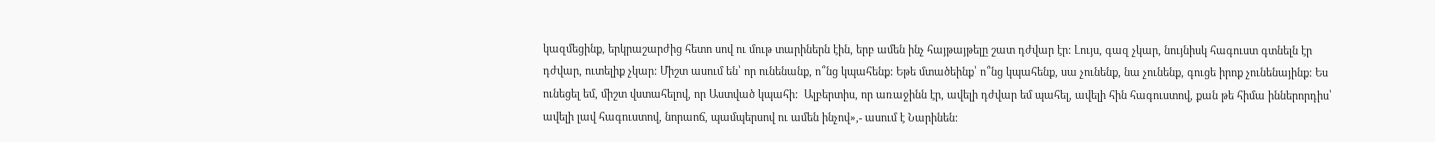կազմեցինք, երկրաշարժից հետո սով ու մութ տարիներն էին, երբ ամեն ինչ հայթայթելը շատ դժվար էր: Լույս, գազ չկար, նույնիսկ հագուստ գտնելն էր դժվար, ուտելիք չկար: Միշտ ասում են՝ որ ունենանք, ո՞նց կպահենք: Եթե մտածեինք՝ ո՞նց կպահենք, սա չունենք, նա չունենք, գուցե իրոք չունենայինք: Ես ունեցել եմ, միշտ վստահելով, որ Աստված կպահի:  Ալբերտիս, որ առաջինն էր, ավելի դժվար եմ պահել, ավելի հին հագուստով, քան թե հիմա իններորդիս՝ ավելի լավ հագուստով, նորաոճ, պամպերսով ու ամեն ինչով»,- ասում է Նարինեն: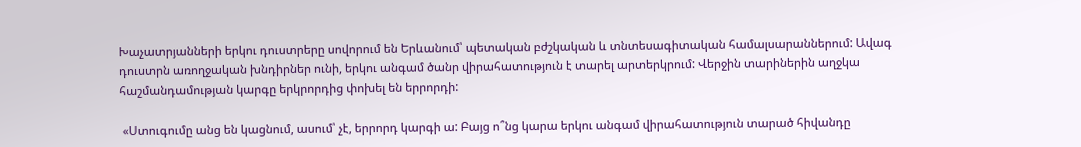Խաչատրյանների երկու դուստրերը սովորում են Երևանում՝ պետական բժշկական և տնտեսագիտական համալսարաններում: Ավագ դուստրն առողջական խնդիրներ ունի, երկու անգամ ծանր վիրահատություն է տարել արտերկրում: Վերջին տարիներին աղջկա հաշմանդամության կարգը երկրորդից փոխել են երրորդի:

 «Ստուգումը անց են կացնում, ասում՝ չէ, երրորդ կարգի ա: Բայց ո՞նց կարա երկու անգամ վիրահատություն տարած հիվանդը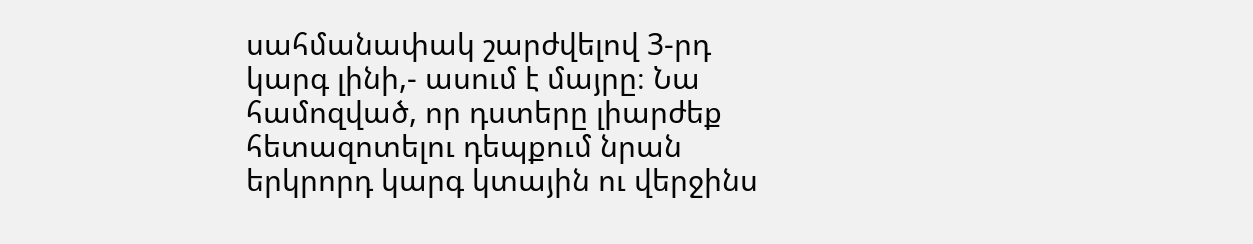սահմանափակ շարժվելով 3-րդ կարգ լինի,- ասում է մայրը։ Նա համոզված, որ դստերը լիարժեք հետազոտելու դեպքում նրան երկրորդ կարգ կտային ու վերջինս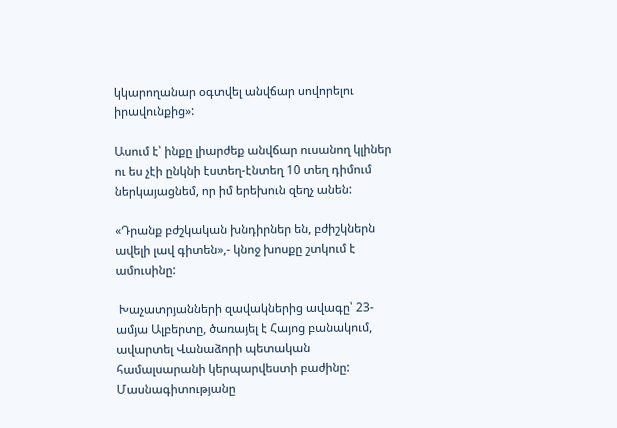կկարողանար օգտվել անվճար սովորելու իրավունքից»:

Ասում է՝ ինքը լիարժեք անվճար ուսանող կլիներ ու ես չէի ընկնի էստեղ-էնտեղ 10 տեղ դիմում ներկայացնեմ, որ իմ երեխուն զեղչ անեն:

«Դրանք բժշկական խնդիրներ են, բժիշկներն ավելի լավ գիտեն»,- կնոջ խոսքը շտկում է ամուսինը:

 Խաչատրյանների զավակներից ավագը՝ 23-ամյա Ալբերտը, ծառայել է Հայոց բանակում, ավարտել Վանաձորի պետական համալսարանի կերպարվեստի բաժինը: Մասնագիտությանը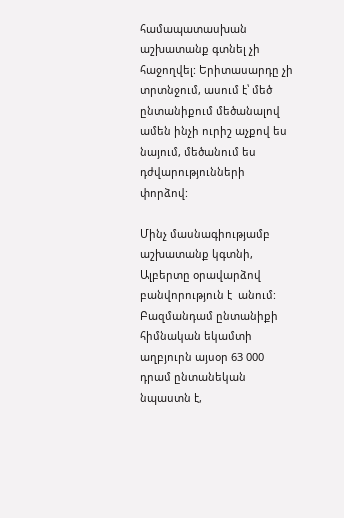համապատասխան աշխատանք գտնել չի հաջողվել: Երիտասարդը չի տրտնջում, ասում է՝ մեծ ընտանիքում մեծանալով ամեն ինչի ուրիշ աչքով ես նայում, մեծանում ես դժվարությունների փորձով:

Մինչ մասնագիությամբ աշխատանք կգտնի, Ալբերտը օրավարձով բանվորություն է  անում: Բազմանդամ ընտանիքի հիմնական եկամտի աղբյուրն այսօր 63 000 դրամ ընտանեկան նպաստն է,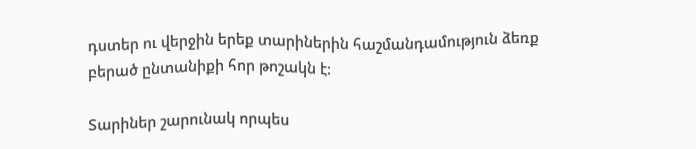դստեր ու վերջին երեք տարիներին հաշմանդամություն ձեռք բերած ընտանիքի հոր թոշակն է:

Տարիներ շարունակ որպես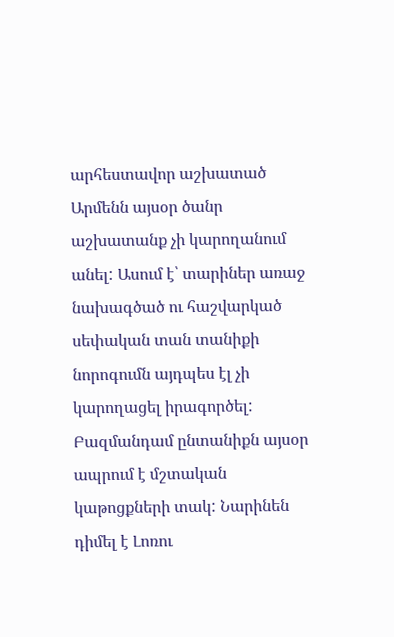արհեստավոր աշխատած Արմենն այսօր ծանր աշխատանք չի կարողանում անել: Ասում է՝ տարիներ առաջ նախագծած ու հաշվարկած սեփական տան տանիքի նորոգումն այդպես էլ չի կարողացել իրագործել: Բազմանդամ ընտանիքն այսօր ապրում է մշտական կաթոցքների տակ: Նարինեն դիմել է Լոռու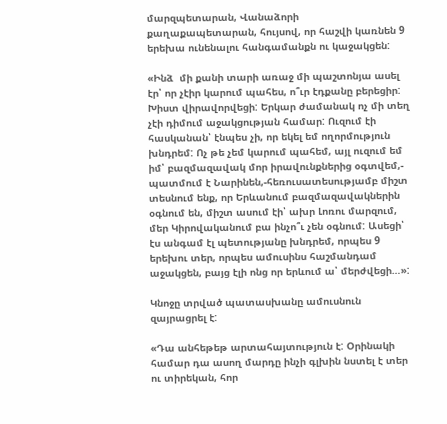մարզպետարան, Վանաձորի քաղաքապետարան, հույսով, որ հաշվի կառնեն 9 երեխա ունենալու հանգամանքն ու կաջակցեն:

«Ինձ  մի քանի տարի առաջ մի պաշտոնյա ասել էր՝ որ չէիր կարում պահես, ո՞ւր էդքանը բերեցիր: Խիստ վիրավորվեցի: Երկար ժամանակ ոչ մի տեղ չէի դիմում աջակցության համար: Ուզում էի հասկանան՝ էնպես չի, որ եկել եմ ողորմություն խնդրեմ: Ոչ թե չեմ կարում պահեմ, այլ ուզում եմ իմ՝ բազմազավակ մոր իրավունքներից օգտվեմ,- պատմում է Նարինեն,-հեռուսատեսությամբ միշտ տեսնում ենք, որ Երևանում բազմազավակներին օգնում են, միշտ ասում էի՝ ախր Լոռու մարզում,  մեր Կիրովականում բա ինչո՞ւ չեն օգնում: Ասեցի՝ էս անգամ էլ պետությանը խնդրեմ, որպես 9 երեխու տեր, որպես ամուսինս հաշմանդամ աջակցեն, բայց էլի ոնց որ երևում ա՝ մերժվեցի…»:

Կնոջը տրված պատասխանը ամուսնուն զայրացրել է:

«Դա անհեթեթ արտահայտություն է: Օրինակի համար դա ասող մարդը ինչի գլխին նստել է տեր ու տիրեկան, հոր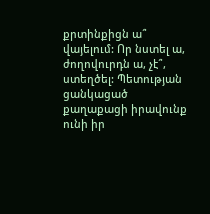քրտինքիցն ա՞ վայելում: Որ նստել ա, ժողովուրդն ա, չէ՞, ստեղծել: Պետության ցանկացած քաղաքացի իրավունք ունի իր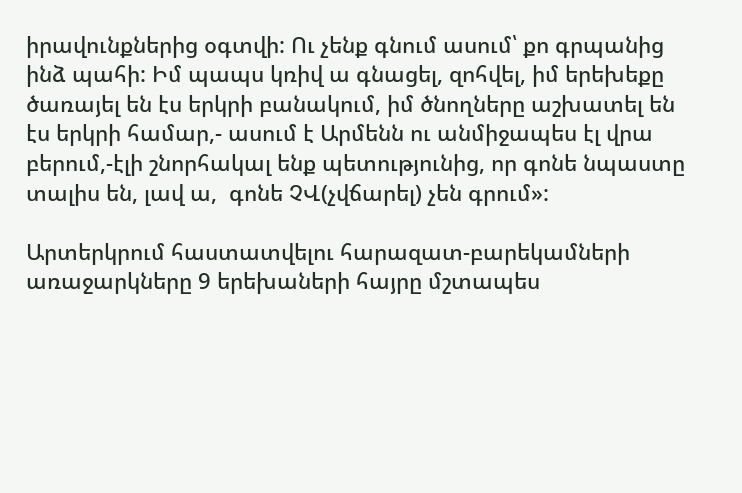իրավունքներից օգտվի: Ու չենք գնում ասում՝ քո գրպանից ինձ պահի: Իմ պապս կռիվ ա գնացել, զոհվել, իմ երեխեքը ծառայել են էս երկրի բանակում, իմ ծնողները աշխատել են էս երկրի համար,- ասում է Արմենն ու անմիջապես էլ վրա բերում,-էլի շնորհակալ ենք պետությունից, որ գոնե նպաստը տալիս են, լավ ա,  գոնե ՉՎ(չվճարել) չեն գրում»:

Արտերկրում հաստատվելու հարազատ-բարեկամների առաջարկները 9 երեխաների հայրը մշտապես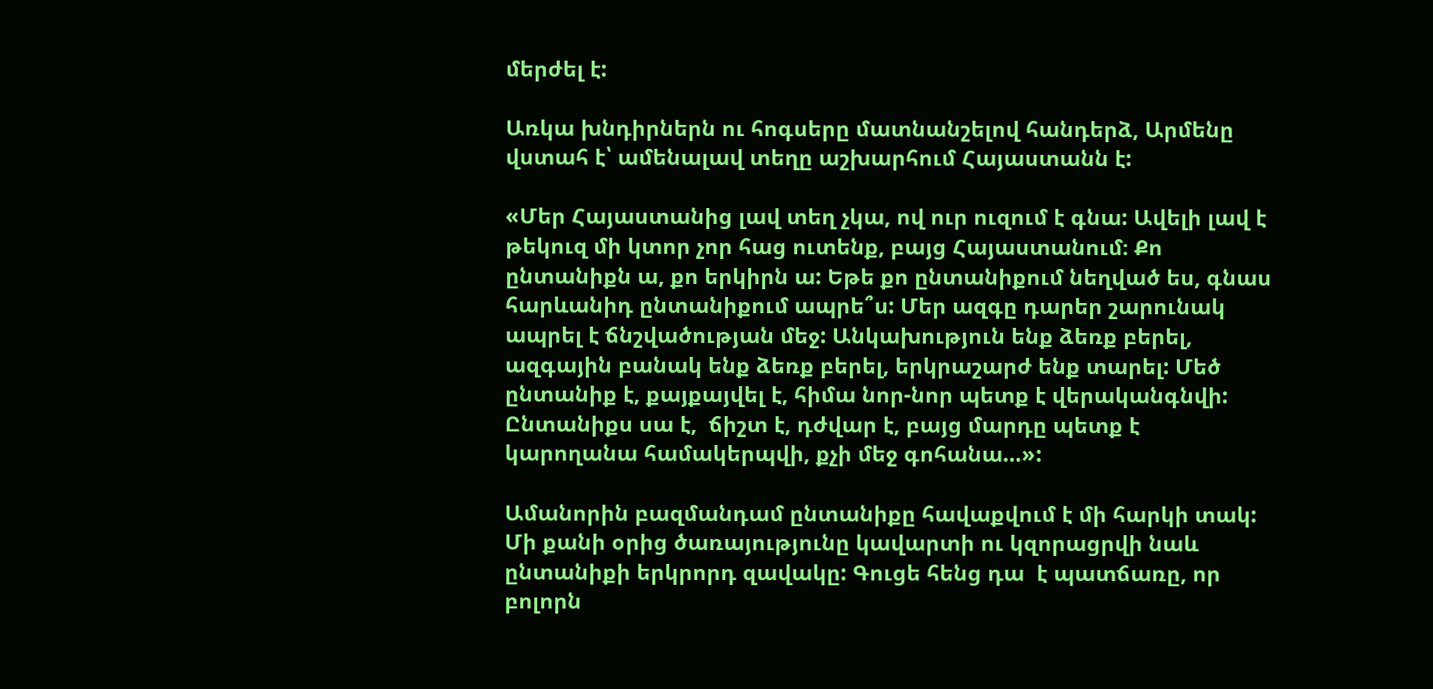մերժել է:

Առկա խնդիրներն ու հոգսերը մատնանշելով հանդերձ, Արմենը վստահ է՝ ամենալավ տեղը աշխարհում Հայաստանն է:

«Մեր Հայաստանից լավ տեղ չկա, ով ուր ուզում է գնա: Ավելի լավ է թեկուզ մի կտոր չոր հաց ուտենք, բայց Հայաստանում։ Քո ընտանիքն ա, քո երկիրն ա: Եթե քո ընտանիքում նեղված ես, գնաս հարևանիդ ընտանիքում ապրե՞ս: Մեր ազգը դարեր շարունակ ապրել է ճնշվածության մեջ: Անկախություն ենք ձեռք բերել, ազգային բանակ ենք ձեռք բերել, երկրաշարժ ենք տարել: Մեծ ընտանիք է, քայքայվել է, հիմա նոր-նոր պետք է վերականգնվի: Ընտանիքս սա է,  ճիշտ է, դժվար է, բայց մարդը պետք է կարողանա համակերպվի, քչի մեջ գոհանա…»:

Ամանորին բազմանդամ ընտանիքը հավաքվում է մի հարկի տակ: Մի քանի օրից ծառայությունը կավարտի ու կզորացրվի նաև ընտանիքի երկրորդ զավակը: Գուցե հենց դա  է պատճառը, որ բոլորն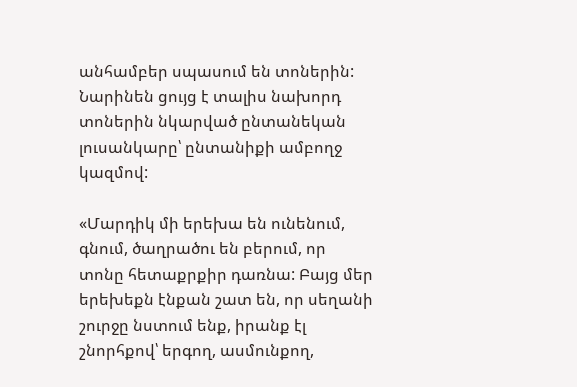անհամբեր սպասում են տոներին: Նարինեն ցույց է տալիս նախորդ տոներին նկարված ընտանեկան լուսանկարը՝ ընտանիքի ամբողջ կազմով:

«Մարդիկ մի երեխա են ունենում, գնում, ծաղրածու են բերում, որ տոնը հետաքրքիր դառնա: Բայց մեր երեխեքն էնքան շատ են, որ սեղանի շուրջը նստում ենք, իրանք էլ շնորհքով՝ երգող, ասմունքող,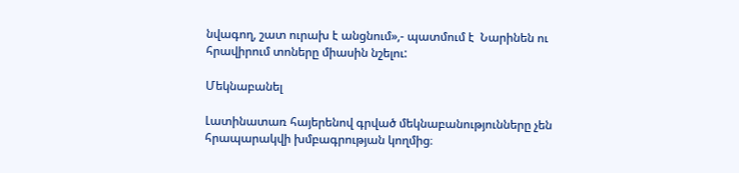նվագող, շատ ուրախ է անցնում»,- պատմում է  Նարինեն ու հրավիրում տոները միասին նշելու:

Մեկնաբանել

Լատինատառ հայերենով գրված մեկնաբանությունները չեն հրապարակվի խմբագրության կողմից։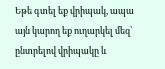Եթե գտել եք վրիպակ, ապա այն կարող եք ուղարկել մեզ՝ ընտրելով վրիպակը և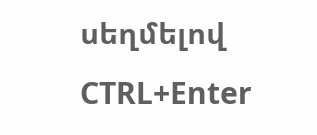սեղմելով CTRL+Enter